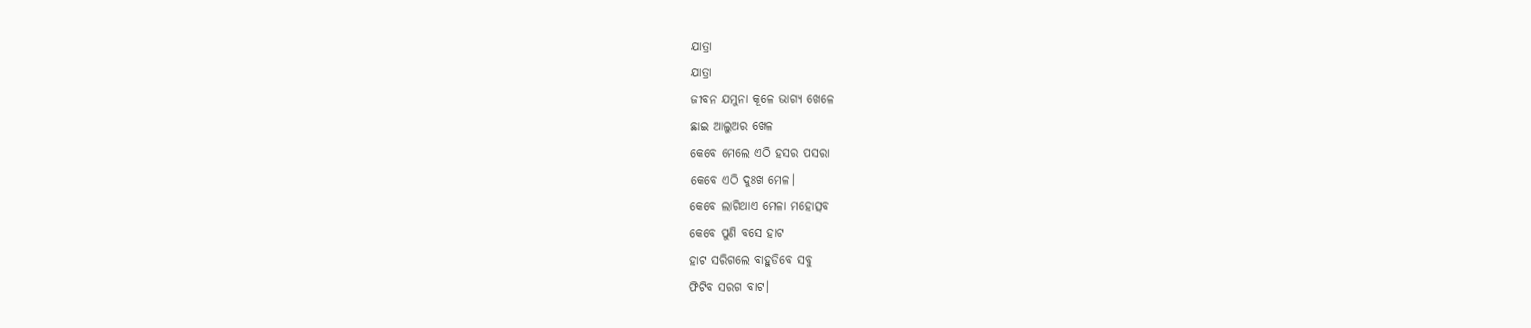ଯାତ୍ରା
ଯାତ୍ରା
ଜୀବନ ଯମୁନା କୂଳେ ଭାଗ୍ୟ ଖେଳେ
ଛାଇ ଆଲୁଅର ଖେଳ
କେବେ ମେଲେ ଏଠି ହସର ପସରା
କେବେ ଏଠି ଦୁଃଖ ମେଳ।
କେବେ ଲାଗିଥାଏ ମେଳା ମହୋତ୍ସବ
କେବେ ପୁଣି ବସେ ହାଟ
ହାଟ ସରିଗଲେ ବାହୁଡିବେ ସବୁ
ଫିଟିବ ସରଗ ବାଟ।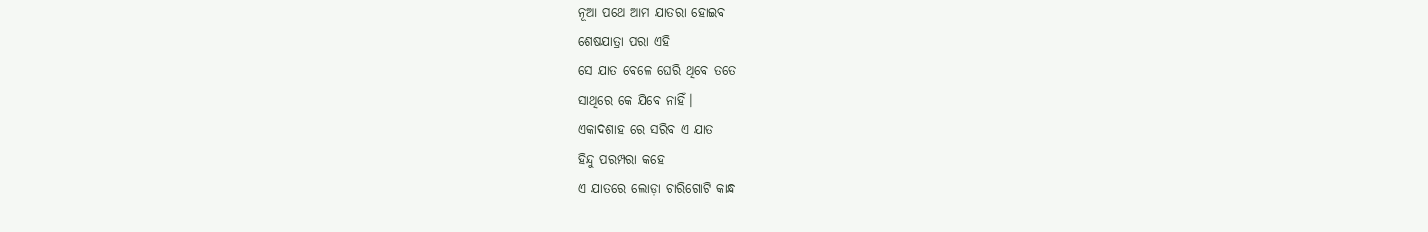ନୂଆ ପଥେ ଆମ ଯାତରା ହୋଇବ
ଶେଷଯାତ୍ରା ପରା ଏହି
ସେ ଯାତ ବେଳେ ଘେରି ଥିବେ ତତେ
ସାଥିରେ କେ ଯିବେ ନାହିଁ।
ଏକାଦଶାହ ରେ ସରିବ ଏ ଯାତ
ହିନ୍ଦୁ ପରମ୍ପରା କହେ
ଏ ଯାତରେ ଲୋଡ଼ା ଚାରିଗୋଟି କାନ୍ଧ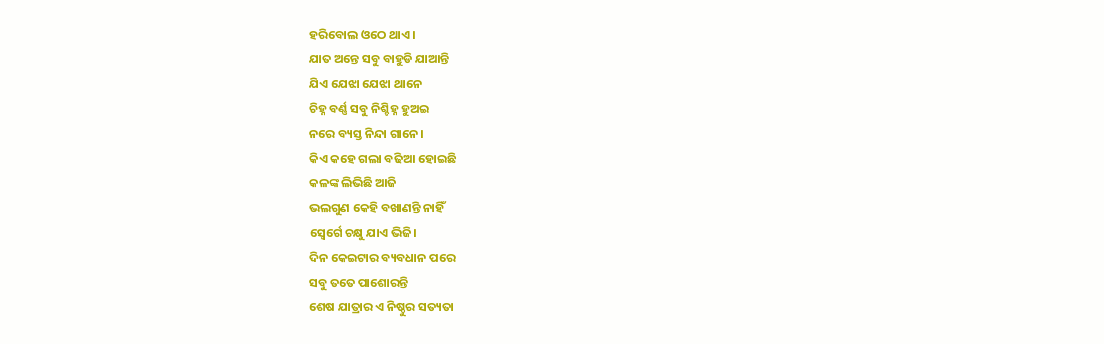ହରିବୋଲ ଓଠେ ଥାଏ।
ଯାତ ଅନ୍ତେ ସବୁ ବାହୁଡି ଯାଆନ୍ତି
ଯିଏ ଯେଝା ଯେଝା ଥାନେ
ଚିହ୍ନ ବର୍ଣ୍ଣ ସବୁ ନିଶ୍ଚିହ୍ନ ହୁଅଇ
ନରେ ବ୍ୟସ୍ତ ନିନ୍ଦା ଗାନେ।
କିଏ କହେ ଗଲା ବଢିଆ ହୋଇଛି
କଳଙ୍କ ଲିଭିଛି ଆଜି
ଭଲଗୁଣ କେହି ବଖାଣନ୍ତି ନାହିଁ
ସ୍ବେର୍ଗେ ଚକ୍ଷୁ ଯାଏ ଭିଜି।
ଦିନ କେଇଟାର ବ୍ୟବଧାନ ପରେ
ସବୁ ତତେ ପାଶୋରନ୍ତି
ଶେଷ ଯାତ୍ରାର ଏ ନିଷ୍ଠୁର ସତ୍ୟତା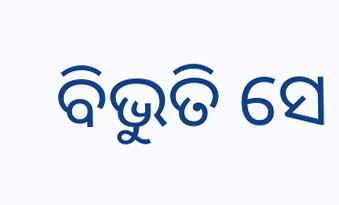ବିଭୁତି ସେ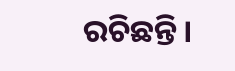ରଚିଛନ୍ତି।